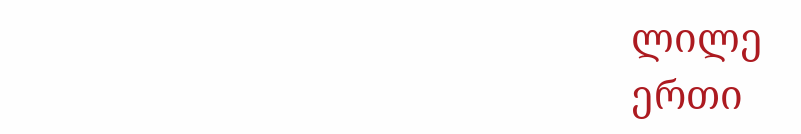ლილე
ერთი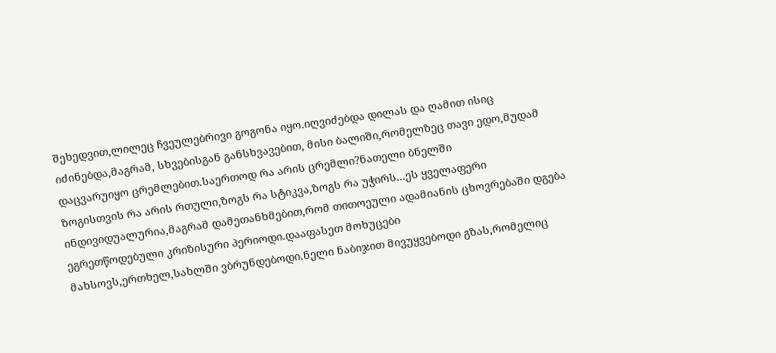შეხედვით,ლილეც ჩვეულებრივი გოგონა იყო.იღვიძებდა დილას და ღამით ისიც იძინებდა,მაგრამ, სხვებისგან განსხვავებით, მისი ბალიში,რომელზეც თავი ედო,მუდამ დაცვარუიყო ცრემლებით.საერთოდ რა არის ცრემლი?ნათელი ბნელში
ზოგისთვის რა არის რთული,ზოგს რა სტიკვა,ზოგს რა უჭირს...ეს ყველაფერი ინდივიდუალურია,მაგრამ დამეთანხმებით,რომ თითოეული ადამიანის ცხოვრებაში დგება ეგრეთწოდებული კრიზისური პერიოდი.დააფასეთ მოხუცები
მახსოვს,ერთხელ,სახლში ვბრუნდებოდი.ნელი ნაბიჯით მივუყვებოდი გზას,რომელიც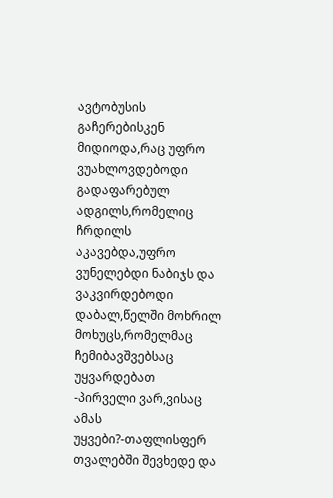ავტობუსის გაჩერებისკენ მიდიოდა,რაც უფრო ვუახლოვდებოდი გადაფარებულ ადგილს,რომელიც ჩრდილს აკავებდა,უფრო ვუნელებდი ნაბიჯს და ვაკვირდებოდი დაბალ,წელში მოხრილ მოხუცს,რომელმაც ჩემიბავშვებსაც უყვარდებათ
-პირველი ვარ,ვისაც ამას უყვები?-თაფლისფერ თვალებში შევხედე და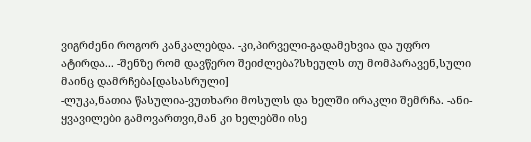ვიგრძენი როგორ კანკალებდა. -კი,პირველი-გადამეხვია და უფრო ატირდა... -შენზე რომ დავწერო შეიძლება?სხეულს თუ მომპარავენ,სული მაინც დამრჩება[დასასრული]
-ლუკა,ნათია წასულია-ვუთხარი მოსულს და ხელში ირაკლი შემრჩა. -ანი-ყვავილები გამოვართვი,მან კი ხელებში ისე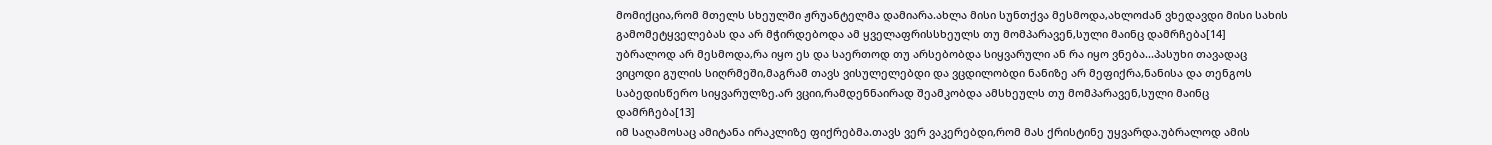მომიქცია,რომ მთელს სხეულში ჟრუანტელმა დამიარა.ახლა მისი სუნთქვა მესმოდა,ახლოdან ვხედავდი მისი სახის გამომეტყველებას და არ მჭირდებოდა ამ ყველაფრისსხეულს თუ მომპარავენ,სული მაინც დამრჩება[14]
უბრალოდ არ მესმოდა,რა იყო ეს და საერთოდ თუ არსებობდა სიყვარული ან რა იყო ვნება...პასუხი თავადაც ვიცოდი გულის სიღრმეში,მაგრამ თავს ვისულელებდი და ვცდილობდი ნანიზე არ მეფიქრა,ნანისა და თენგოს საბედისწერო სიყვარულზე.არ ვციი,რამდენნაირად შეამკობდა ამსხეულს თუ მომპარავენ,სული მაინც დამრჩება[13]
იმ საღამოსაც ამიტანა ირაკლიზე ფიქრებმა.თავს ვერ ვაკერებდი,რომ მას ქრისტინე უყვარდა.უბრალოდ ამის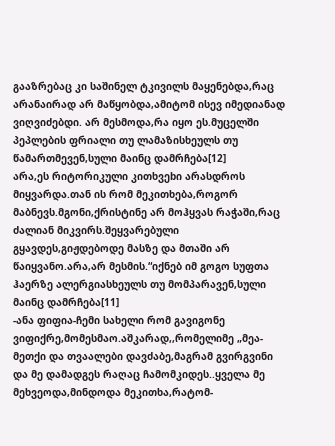გააზრებაც კი საშინელ ტკივილს მაყენებდა,რაც არანაირად არ მაწყობდა,ამიტომ ისევ იმედიანად ვიღვიძებდი. არ მესმოდა,რა იყო ეს.მუცელში პეპლების ფრიალი თუ ლამაზისხეულს თუ წამართმევენ,სული მაინც დამრჩება[12]
არა,ეს რიტორიკული კითხვეbი არასდროს მიყვარდა.თან ის რომ მეკითხება,როგორ მაბნევს.მგონი,ქრისტინე არ მოჰყვას რაჭაში,რაც ძალიან მიკვირს.შეყვარებული გყავდეს,გიჟდებოდე მასზე და მთაში არ წაიყვანო.არა,არ მესმის.“იქნებ იმ გოგო სუფთა ჰაერზე ალერგიასხეულს თუ მომპარავენ,სული მაინც დამრჩება[11]
-ანა ფიფია-ჩემი სახელი რომ გავიგონე ვიფიქრე,მომესმაო.აშკარად,,რომელიმე „მეა-მეთქი და თვაალები დავძაბე,მაგრამ გვირგვინი და მე დამადგეს რაღაც ჩამომკიდეს..ყველა მე მეხვეოდა,მინდოდა მეკითხა,რატომ-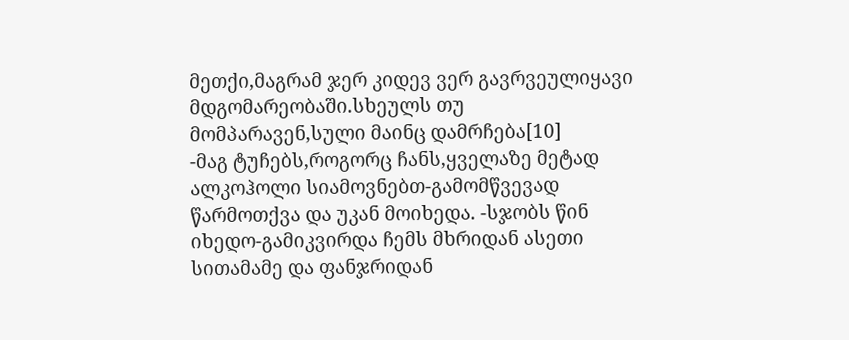მეთქი,მაგრამ ჯერ კიდევ ვერ გავრვეულიყავი მდგომარეობაში.სხეულს თუ მომპარავენ,სული მაინც დამრჩება[10]
-მაგ ტუჩებს,როგორც ჩანს,ყველაზე მეტად ალკოჰოლი სიამოვნებთ-გამომწვევად წარმოთქვა და უკან მოიხედა. -სჯობს წინ იხედო-გამიკვირდა ჩემს მხრიდან ასეთი სითამამე და ფანჯრიდან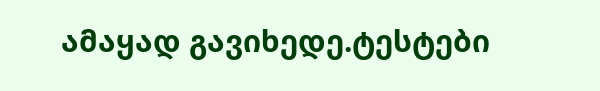ამაყად გავიხედე.ტესტები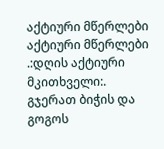აქტიური მწერლები
აქტიური მწერლები
.:დღის აქტიური მკითხველი:.
გჯერათ ბიჭის და გოგოს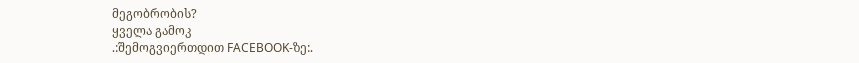მეგობრობის?
ყველა გამოკ
.:შემოგვიერთდით FACEBOOK-ზე:.